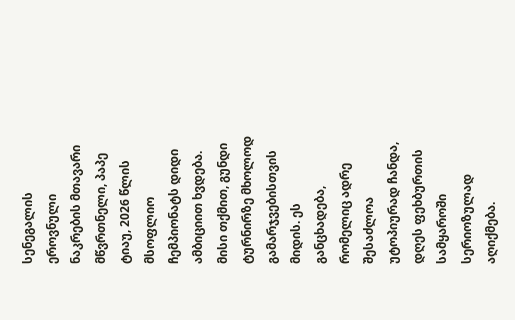სენეგალის ეროვნული ნაკრების მთავარი მწვრთნელი, პაპე ტიაუ, 2026 წლის მსოფლიო ჩემპიონატს დიდი ამბიციით ხვდება. მისი თქმით, გუნდი ტურნირზე მხოლოდ გამარჯვებისთვის მიდის. ეს განცხადება, რომელიც ადრე შესაძლოა უტოპიურად ჩანდა, დღეს ფეხბურთის სამყაროში სერიოზულად აღიქმება.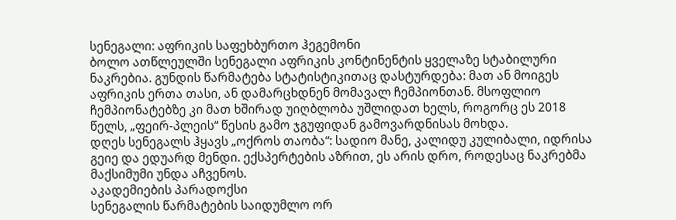სენეგალი: აფრიკის საფეხბურთო ჰეგემონი
ბოლო ათწლეულში სენეგალი აფრიკის კონტინენტის ყველაზე სტაბილური ნაკრებია. გუნდის წარმატება სტატისტიკითაც დასტურდება: მათ ან მოიგეს აფრიკის ერთა თასი, ან დამარცხდნენ მომავალ ჩემპიონთან. მსოფლიო ჩემპიონატებზე კი მათ ხშირად უიღბლობა უშლიდათ ხელს, როგორც ეს 2018 წელს, „ფეირ-პლეის“ წესის გამო ჯგუფიდან გამოვარდნისას მოხდა.
დღეს სენეგალს ჰყავს „ოქროს თაობა“: სადიო მანე, კალიდუ კულიბალი, იდრისა გეიე და ედუარდ მენდი. ექსპერტების აზრით, ეს არის დრო, როდესაც ნაკრებმა მაქსიმუმი უნდა აჩვენოს.
აკადემიების პარადოქსი
სენეგალის წარმატების საიდუმლო ორ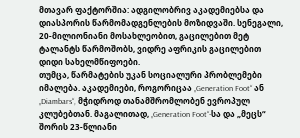მთავარ ფაქტორშია: ადგილობრივ აკადემიებსა და დიასპორის წარმომადგენლების მოზიდვაში. სენეგალი, 20-მილიონიანი მოსახლეობით, გაცილებით მეტ ტალანტს წარმოშობს, ვიდრე აფრიკის გაცილებით დიდი სახელმწიფოები.
თუმცა, წარმატების უკან სოციალური პრობლემები იმალება. აკადემიები, როგორიცაა „Generation Foot“ ან „Diambars“, მჭიდროდ თანამშრომლობენ ევროპულ კლუბებთან. მაგალითად, „Generation Foot“-სა და „მეცს“ შორის 23-წლიანი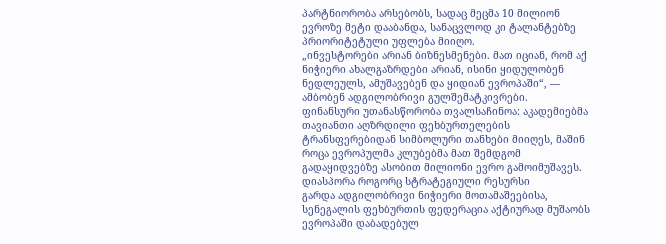პარტნიორობა არსებობს, სადაც მეცმა 10 მილიონ ევროზე მეტი დააბანდა, სანაცვლოდ კი ტალანტებზე პრიორიტეტული უფლება მიიღო.
„ინვესტორები არიან ბიზნესმენები. მათ იციან, რომ აქ ნიჭიერი ახალგაზრდები არიან, ისინი ყიდულობენ ნედლეულს, ამუშავებენ და ყიდიან ევროპაში“, — ამბობენ ადგილობრივი გულშემატკივრები.
ფინანსური უთანასწორობა თვალსაჩინოა: აკადემიებმა თავიანთი აღზრდილი ფეხბურთელების ტრანსფერებიდან სიმბოლური თანხები მიიღეს, მაშინ როცა ევროპულმა კლუბებმა მათ შემდგომ გადაყიდვებზე ასობით მილიონი ევრო გამოიმუშავეს.
დიასპორა როგორც სტრატეგიული რესურსი
გარდა ადგილობრივი ნიჭიერი მოთამაშეებისა, სენეგალის ფეხბურთის ფედერაცია აქტიურად მუშაობს ევროპაში დაბადებულ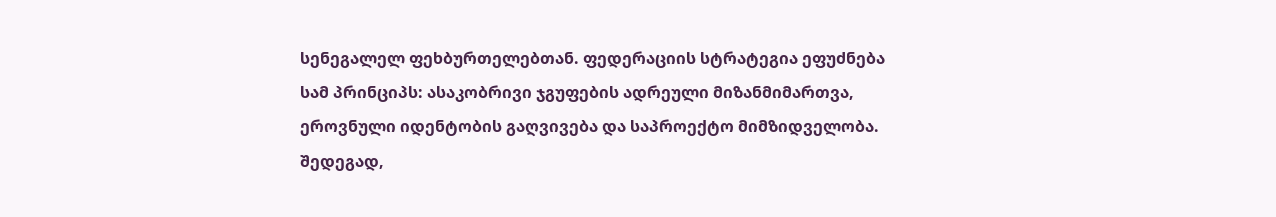სენეგალელ ფეხბურთელებთან. ფედერაციის სტრატეგია ეფუძნება სამ პრინციპს: ასაკობრივი ჯგუფების ადრეული მიზანმიმართვა, ეროვნული იდენტობის გაღვივება და საპროექტო მიმზიდველობა.
შედეგად,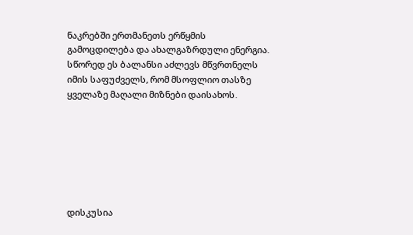ნაკრებში ერთმანეთს ერწყმის გამოცდილება და ახალგაზრდული ენერგია. სწორედ ეს ბალანსი აძლევს მწვრთნელს იმის საფუძველს, რომ მსოფლიო თასზე ყველაზე მაღალი მიზნები დაისახოს.







დისკუსია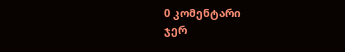0 კომენტარი
ჯერ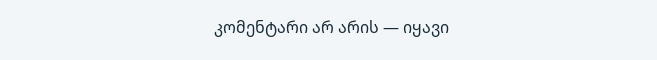კომენტარი არ არის — იყავი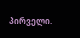პირველი.